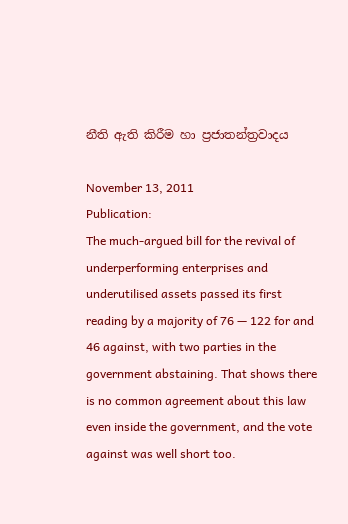නීති ඇති කිරීම හා ප්‍රජාතන්ත්‍රවාදය

November 13, 2011
Publication:
The much-argued bill for the revival of underperforming enterprises and underutilised assets passed its first reading by a majority of 76 — 122 for and 46 against, with two parties in the government abstaining. That shows there is no common agreement about this law even inside the government, and the vote against was well short too.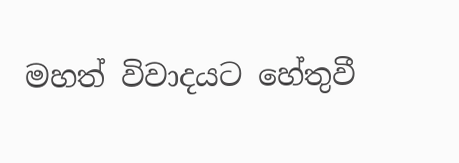මහත් විවාදයට හේතුවී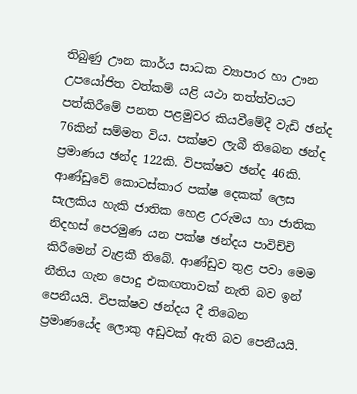තිබුණු ඌන කාර්ය සාධක ව්‍යාපාර හා ඌන උපයෝජිත වත්කම් යළි යථා තත්ත්වයට පත්කිරීමේ පනත පළමුවර කියවීමේදී වැඩි ඡන්ද 76කින් සම්මත විය. පක්ෂව ලැබී තිබෙන ඡන්ද ප්‍රමාණය ඡන්ද 122කි. විපක්ෂව ඡන්ද 46කි. ආණ්ඩුවේ කොටස්කාර පක්ෂ දෙකක් ලෙස සැලකිය හැකි ජාතික හෙළ උරුමය හා ජාතික නිදහස් පෙරමුණ යන පක්ෂ ඡන්දය පාවිච්චි කිරීමෙන් වැළකී තිබේ. ආණ්ඩුව තුළ පවා මෙම නීතිය ගැන පොදු එකඟතාවක් නැති බව ඉන් පෙනීයයි. විපක්ෂව ඡන්දය දී තිබෙන ප්‍රමාණයේද ලොකු අඩුවක් ඇති බව පෙනීයයි.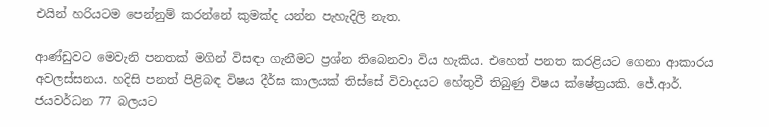එයින් හරියටම පෙන්නුම් කරන්නේ කුමක්ද යන්න පැහැදිලි නැත.

ආණ්ඩුවට මෙවැනි පනතක් මගින් විසඳා ගැනීමට ප්‍රශ්න තිබෙනවා විය හැකිය. එහෙත් පනත කරළියට ගෙනා ආකාරය අවලස්සනය. හදිසි පනත් පිළිබඳ විෂය දීර්ඝ කාලයක් තිස්සේ විවාදයට හේතුවී තිබුණු විෂය ක්ෂේත්‍රයකි. ජේ.ආර්. ජයවර්ධන 77 බලයට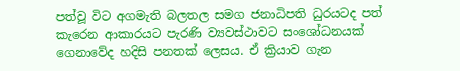පත්වූ විට අගමැති බලතල සමග ජනාධිපති ධුරයටද පත් කැරෙන ආකාරයට පැරණි ව්‍යවස්ථාවට සංශෝධනයක් ගෙනාවේද හදිසි පනතක් ලෙසය. ඒ ක්‍රියාව ගැන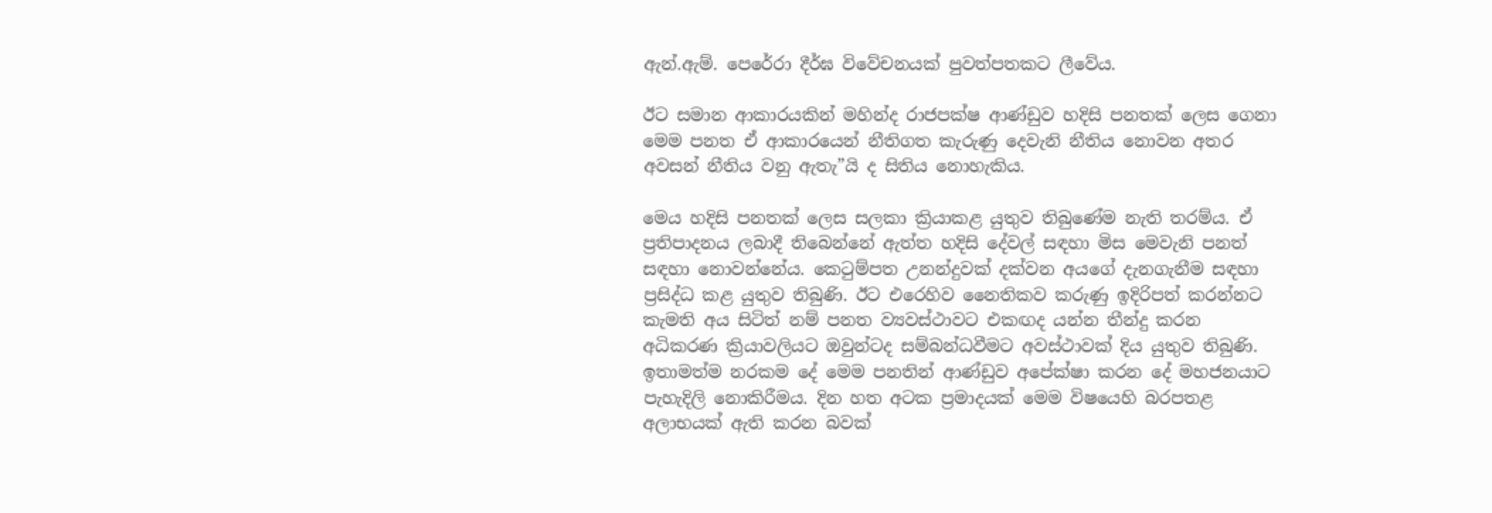ඇන්.ඇම්. පෙරේරා දීර්ඝ විවේචනයක් පුවත්පතකට ලීවේය.

ඊට සමාන ආකාරයකින් මහින්ද රාජපක්ෂ ආණ්ඩුව හදිසි පනතක් ලෙස ගෙනා මෙම පනත ඒ ආකාරයෙන් නීතිගත කැරුණු දෙවැනි නීතිය නොවන අතර අවසන් නීතිය වනු ඇතැ”යි ද සිතිය නොහැකිය.

මෙය හදිසි පනතක් ලෙස සලකා ක්‍රියාකළ යුතුව තිබුණේම නැති තරම්ය. ඒ ප්‍රතිපාදනය ලබාදී තිබෙන්නේ ඇත්ත හදිසි දේවල් සඳහා මිස මෙවැනි පනත් සඳහා නොවන්නේය. කෙටුම්පත උනන්දුවක් දක්වන අයගේ දැනගැනීම සඳහා ප්‍රසිද්ධ කළ යුතුව තිබුණි. ඊට එරෙහිව නෛතිකව කරුණු ඉදිරිපත් කරන්නට කැමති අය සිටිත් නම් පනත ව්‍යවස්ථාවට එකඟද යන්න තීන්දු කරන අධිකරණ ක්‍රියාවලියට ඔවුන්ටද සම්බන්ධවීමට අවස්ථාවක් දිය යුතුව තිබුණි. ඉතාමත්ම නරකම දේ මෙම පනතින් ආණ්ඩුව අපේක්ෂා කරන දේ මහජනයාට පැහැදිලි නොකිරීමය. දින හත අටක ප්‍රමාදයක් මෙම විෂයෙහි බරපතළ අලාභයක් ඇති කරන බවක්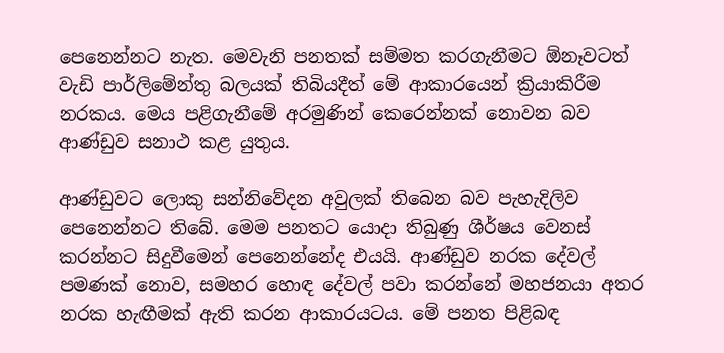පෙනෙන්නට නැත. මෙවැනි පනතක් සම්මත කරගැනීමට ඕනෑවටත් වැඩි පාර්ලිමේන්තු බලයක් තිබියදීත් මේ ආකාරයෙන් ක්‍රියාකිරීම නරකය. මෙය පළිගැනීමේ අරමුණින් කෙරෙන්නක් නොවන බව ආණ්ඩුව සනාථ කළ යුතුය.

ආණ්ඩුවට ලොකු සන්නිවේදන අවුලක් තිබෙන බව පැහැදිලිව පෙනෙන්නට තිබේ. මෙම පනතට යොදා තිබුණු ශීර්ෂය වෙනස් කරන්නට සිදුවීමෙන් පෙනෙන්නේද එයයි. ආණ්ඩුව නරක දේවල් පමණක් නොව, සමහර හොඳ දේවල් පවා කරන්නේ මහජනයා අතර නරක හැඟීමක් ඇති කරන ආකාරයටය. මේ පනත පිළිබඳ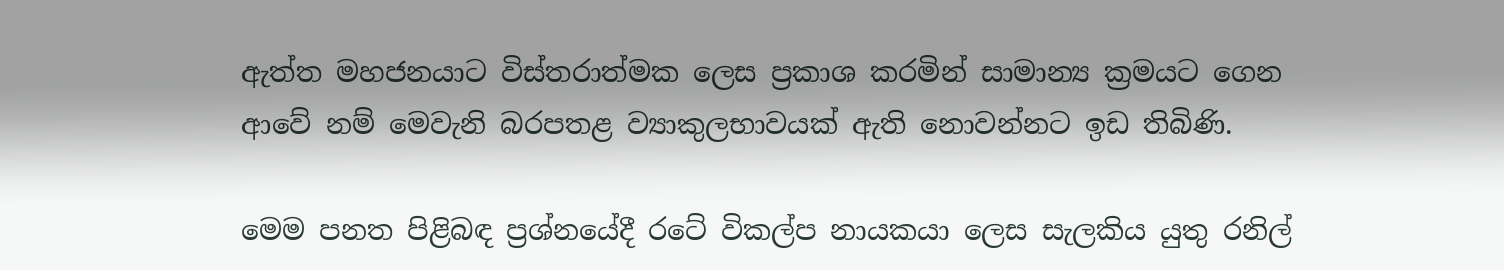ඇත්ත මහජනයාට විස්තරාත්මක ලෙස ප්‍රකාශ කරමින් සාමාන්‍ය ක්‍රමයට ගෙන ආවේ නම් මෙවැනි බරපතළ ව්‍යාකුලභාවයක් ඇති නොවන්නට ඉඩ තිබිණි.

මෙම පනත පිළිබඳ ප්‍රශ්නයේදී රටේ විකල්ප නායකයා ලෙස සැලකිය යුතු රනිල්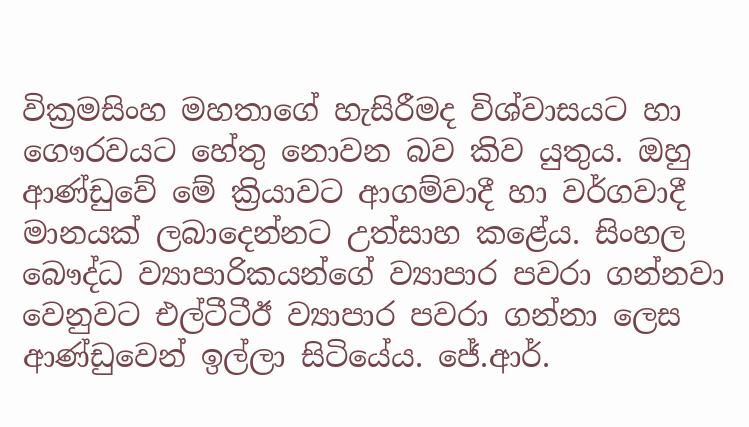වික්‍රමසිංහ මහතාගේ හැසිරීමද විශ්වාසයට හා ගෞරවයට හේතු නොවන බව කිව යුතුය. ඔහු ආණ්ඩුවේ මේ ක්‍රියාවට ආගම්වාදී හා වර්ගවාදී මානයක් ලබාදෙන්නට උත්සාහ කළේය. සිංහල බෞද්ධ ව්‍යාපාරිකයන්ගේ ව්‍යාපාර පවරා ගන්නවා වෙනුවට එල්ටීටීඊ ව්‍යාපාර පවරා ගන්නා ලෙස ආණ්ඩුවෙන් ඉල්ලා සිටියේය. ජේ.ආර්.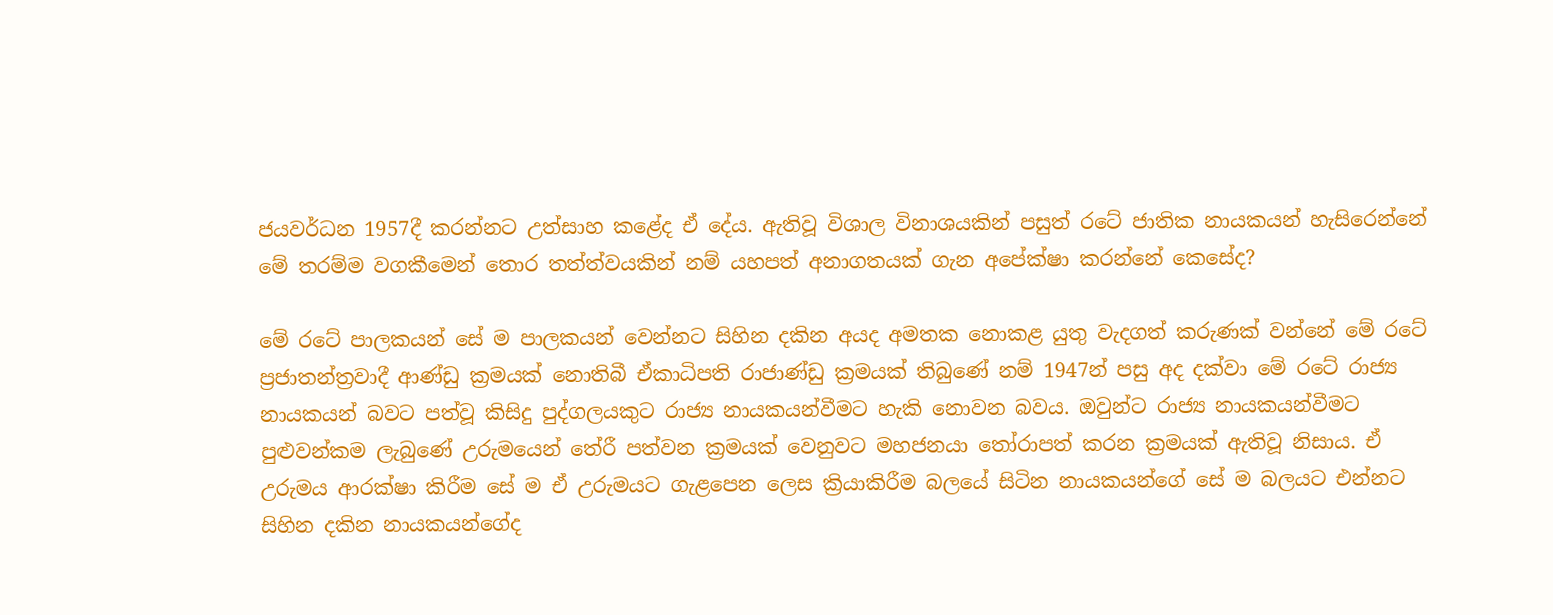ජයවර්ධන 1957දී කරන්නට උත්සාහ කළේද ඒ දේය. ඇතිවූ විශාල විනාශයකින් පසුත් රටේ ජාතික නායකයන් හැසිරෙන්නේ මේ තරම්ම වගකීමෙන් තොර තත්ත්වයකින් නම් යහපත් අනාගතයක් ගැන අපේක්ෂා කරන්නේ කෙසේද?

මේ රටේ පාලකයන් සේ ම පාලකයන් වෙන්නට සිහින දකින අයද අමතක නොකළ යුතු වැදගත් කරුණක් වන්නේ මේ රටේ ප්‍රජාතන්ත්‍රවාදී ආණ්ඩු ක්‍රමයක් නොතිබී ඒකාධිපති රාජාණ්ඩු ක්‍රමයක් තිබුණේ නම් 1947න් පසු අද දක්වා මේ රටේ රාජ්‍ය නායකයන් බවට පත්වූ කිසිදු පුද්ගලයකුට රාජ්‍ය නායකයන්වීමට හැකි නොවන බවය. ඔවුන්ට රාජ්‍ය නායකයන්වීමට පුළුවන්කම ලැබුණේ උරුමයෙන් තේරී පත්වන ක්‍රමයක් වෙනුවට මහජනයා තෝරාපත් කරන ක්‍රමයක් ඇතිවූ නිසාය. ඒ උරුමය ආරක්ෂා කිරීම සේ ම ඒ උරුමයට ගැළපෙන ලෙස ක්‍රියාකිරීම බලයේ සිටින නායකයන්ගේ සේ ම බලයට එන්නට සිහින දකින නායකයන්ගේද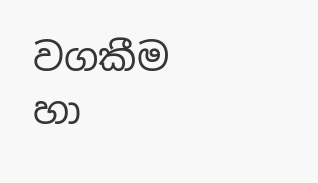වගකීම හා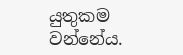යුතුකම වන්නේය.